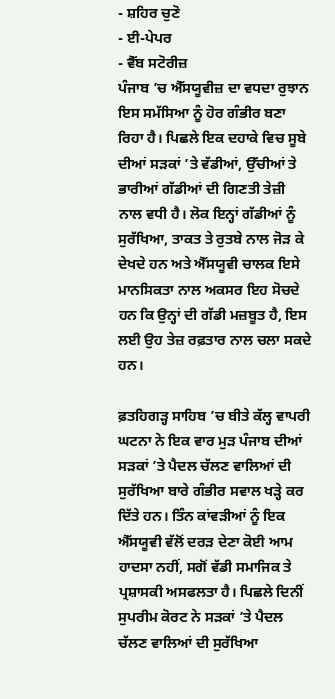- ਸ਼ਹਿਰ ਚੁਣੋ
- ਈ-ਪੇਪਰ
- ਵੈੱਬ ਸਟੋਰੀਜ਼
ਪੰਜਾਬ ’ਚ ਐੱਸਯੂਵੀਜ਼ ਦਾ ਵਧਦਾ ਰੁਝਾਨ ਇਸ ਸਮੱਸਿਆ ਨੂੰ ਹੋਰ ਗੰਭੀਰ ਬਣਾ ਰਿਹਾ ਹੈ। ਪਿਛਲੇ ਇਕ ਦਹਾਕੇ ਵਿਚ ਸੂਬੇ ਦੀਆਂ ਸੜਕਾਂ ’ਤੇ ਵੱਡੀਆਂ, ਉੱਚੀਆਂ ਤੇ ਭਾਰੀਆਂ ਗੱਡੀਆਂ ਦੀ ਗਿਣਤੀ ਤੇਜ਼ੀ ਨਾਲ ਵਧੀ ਹੈ। ਲੋਕ ਇਨ੍ਹਾਂ ਗੱਡੀਆਂ ਨੂੰ ਸੁਰੱਖਿਆ, ਤਾਕਤ ਤੇ ਰੁਤਬੇ ਨਾਲ ਜੋੜ ਕੇ ਦੇਖਦੇ ਹਨ ਅਤੇ ਐੱਸਯੂਵੀ ਚਾਲਕ ਇਸੇ ਮਾਨਸਿਕਤਾ ਨਾਲ ਅਕਸਰ ਇਹ ਸੋਚਦੇ ਹਨ ਕਿ ਉਨ੍ਹਾਂ ਦੀ ਗੱਡੀ ਮਜ਼ਬੂਤ ਹੈ, ਇਸ ਲਈ ਉਹ ਤੇਜ਼ ਰਫ਼ਤਾਰ ਨਾਲ ਚਲਾ ਸਕਦੇ ਹਨ।

ਫ਼ਤਹਿਗੜ੍ਹ ਸਾਹਿਬ ’ਚ ਬੀਤੇ ਕੱਲ੍ਹ ਵਾਪਰੀ ਘਟਨਾ ਨੇ ਇਕ ਵਾਰ ਮੁੜ ਪੰਜਾਬ ਦੀਆਂ ਸੜਕਾਂ ’ਤੇ ਪੈਦਲ ਚੱਲਣ ਵਾਲਿਆਂ ਦੀ ਸੁਰੱਖਿਆ ਬਾਰੇ ਗੰਭੀਰ ਸਵਾਲ ਖੜ੍ਹੇ ਕਰ ਦਿੱਤੇ ਹਨ। ਤਿੰਨ ਕਾਂਵੜੀਆਂ ਨੂੰ ਇਕ ਐੱਸਯੂਵੀ ਵੱਲੋਂ ਦਰੜ ਦੇਣਾ ਕੋਈ ਆਮ ਹਾਦਸਾ ਨਹੀਂ, ਸਗੋਂ ਵੱਡੀ ਸਮਾਜਿਕ ਤੇ ਪ੍ਰਸ਼ਾਸਕੀ ਅਸਫਲਤਾ ਹੈ। ਪਿਛਲੇ ਦਿਨੀਂ ਸੁਪਰੀਮ ਕੋਰਟ ਨੇ ਸੜਕਾਂ ’ਤੇ ਪੈਦਲ ਚੱਲਣ ਵਾਲਿਆਂ ਦੀ ਸੁਰੱਖਿਆ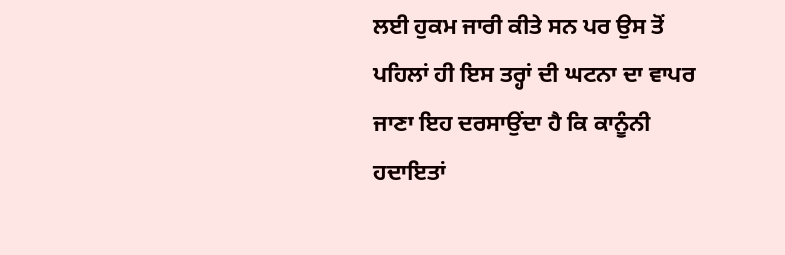ਲਈ ਹੁਕਮ ਜਾਰੀ ਕੀਤੇ ਸਨ ਪਰ ਉਸ ਤੋਂ ਪਹਿਲਾਂ ਹੀ ਇਸ ਤਰ੍ਹਾਂ ਦੀ ਘਟਨਾ ਦਾ ਵਾਪਰ ਜਾਣਾ ਇਹ ਦਰਸਾਉਂਦਾ ਹੈ ਕਿ ਕਾਨੂੰਨੀ ਹਦਾਇਤਾਂ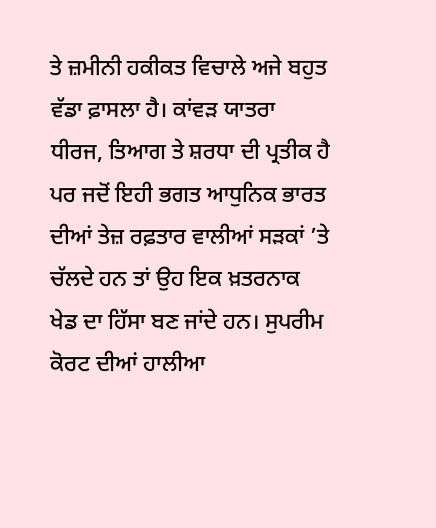ਤੇ ਜ਼ਮੀਨੀ ਹਕੀਕਤ ਵਿਚਾਲੇ ਅਜੇ ਬਹੁਤ ਵੱਡਾ ਫ਼ਾਸਲਾ ਹੈ। ਕਾਂਵੜ ਯਾਤਰਾ ਧੀਰਜ, ਤਿਆਗ ਤੇ ਸ਼ਰਧਾ ਦੀ ਪ੍ਰਤੀਕ ਹੈ ਪਰ ਜਦੋਂ ਇਹੀ ਭਗਤ ਆਧੁਨਿਕ ਭਾਰਤ ਦੀਆਂ ਤੇਜ਼ ਰਫ਼ਤਾਰ ਵਾਲੀਆਂ ਸੜਕਾਂ ’ਤੇ ਚੱਲਦੇ ਹਨ ਤਾਂ ਉਹ ਇਕ ਖ਼ਤਰਨਾਕ ਖੇਡ ਦਾ ਹਿੱਸਾ ਬਣ ਜਾਂਦੇ ਹਨ। ਸੁਪਰੀਮ ਕੋਰਟ ਦੀਆਂ ਹਾਲੀਆ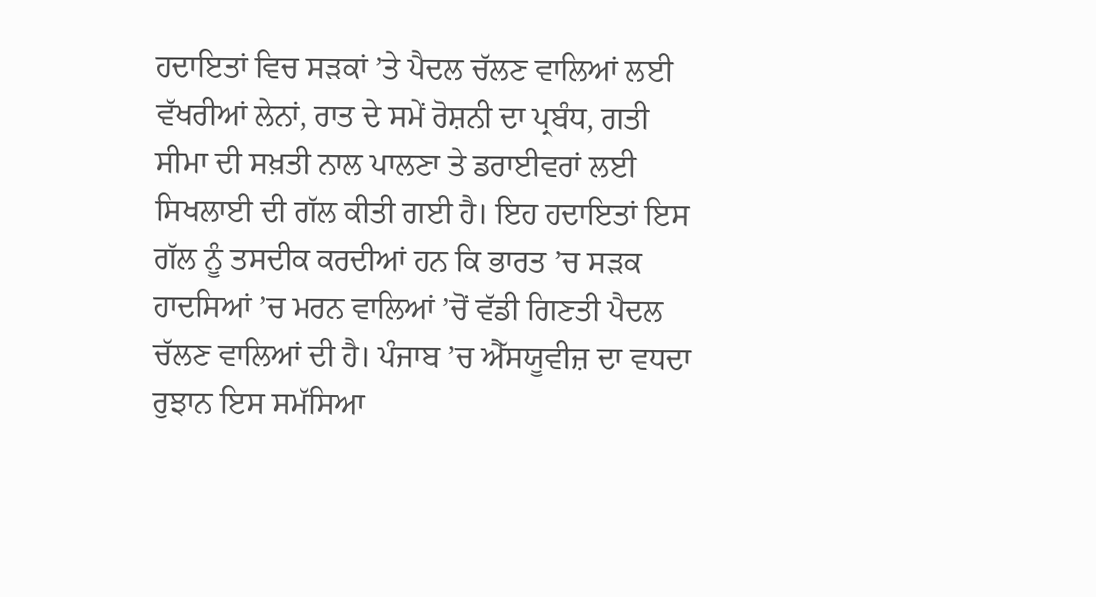ਹਦਾਇਤਾਂ ਵਿਚ ਸੜਕਾਂ ’ਤੇ ਪੈਦਲ ਚੱਲਣ ਵਾਲਿਆਂ ਲਈ ਵੱਖਰੀਆਂ ਲੇਨਾਂ, ਰਾਤ ਦੇ ਸਮੇਂ ਰੋਸ਼ਨੀ ਦਾ ਪ੍ਰਬੰਧ, ਗਤੀ ਸੀਮਾ ਦੀ ਸਖ਼ਤੀ ਨਾਲ ਪਾਲਣਾ ਤੇ ਡਰਾਈਵਰਾਂ ਲਈ ਸਿਖਲਾਈ ਦੀ ਗੱਲ ਕੀਤੀ ਗਈ ਹੈ। ਇਹ ਹਦਾਇਤਾਂ ਇਸ ਗੱਲ ਨੂੰ ਤਸਦੀਕ ਕਰਦੀਆਂ ਹਨ ਕਿ ਭਾਰਤ ’ਚ ਸੜਕ ਹਾਦਸਿਆਂ ’ਚ ਮਰਨ ਵਾਲਿਆਂ ’ਚੋਂ ਵੱਡੀ ਗਿਣਤੀ ਪੈਦਲ ਚੱਲਣ ਵਾਲਿਆਂ ਦੀ ਹੈ। ਪੰਜਾਬ ’ਚ ਐੱਸਯੂਵੀਜ਼ ਦਾ ਵਧਦਾ ਰੁਝਾਨ ਇਸ ਸਮੱਸਿਆ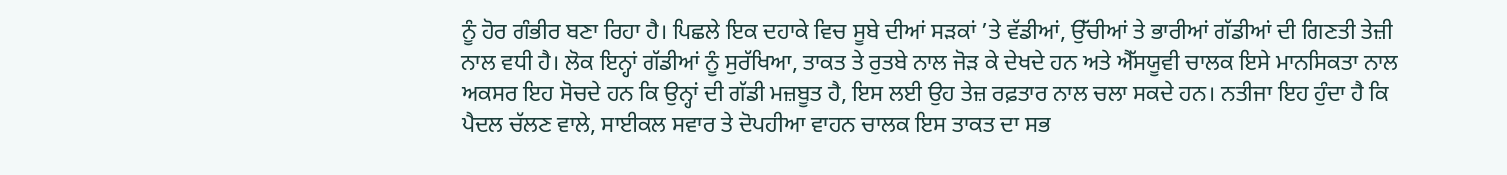ਨੂੰ ਹੋਰ ਗੰਭੀਰ ਬਣਾ ਰਿਹਾ ਹੈ। ਪਿਛਲੇ ਇਕ ਦਹਾਕੇ ਵਿਚ ਸੂਬੇ ਦੀਆਂ ਸੜਕਾਂ ’ਤੇ ਵੱਡੀਆਂ, ਉੱਚੀਆਂ ਤੇ ਭਾਰੀਆਂ ਗੱਡੀਆਂ ਦੀ ਗਿਣਤੀ ਤੇਜ਼ੀ ਨਾਲ ਵਧੀ ਹੈ। ਲੋਕ ਇਨ੍ਹਾਂ ਗੱਡੀਆਂ ਨੂੰ ਸੁਰੱਖਿਆ, ਤਾਕਤ ਤੇ ਰੁਤਬੇ ਨਾਲ ਜੋੜ ਕੇ ਦੇਖਦੇ ਹਨ ਅਤੇ ਐੱਸਯੂਵੀ ਚਾਲਕ ਇਸੇ ਮਾਨਸਿਕਤਾ ਨਾਲ ਅਕਸਰ ਇਹ ਸੋਚਦੇ ਹਨ ਕਿ ਉਨ੍ਹਾਂ ਦੀ ਗੱਡੀ ਮਜ਼ਬੂਤ ਹੈ, ਇਸ ਲਈ ਉਹ ਤੇਜ਼ ਰਫ਼ਤਾਰ ਨਾਲ ਚਲਾ ਸਕਦੇ ਹਨ। ਨਤੀਜਾ ਇਹ ਹੁੰਦਾ ਹੈ ਕਿ ਪੈਦਲ ਚੱਲਣ ਵਾਲੇ, ਸਾਈਕਲ ਸਵਾਰ ਤੇ ਦੋਪਹੀਆ ਵਾਹਨ ਚਾਲਕ ਇਸ ਤਾਕਤ ਦਾ ਸਭ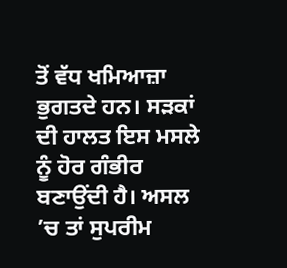ਤੋਂ ਵੱਧ ਖਮਿਆਜ਼ਾ ਭੁਗਤਦੇ ਹਨ। ਸੜਕਾਂ ਦੀ ਹਾਲਤ ਇਸ ਮਸਲੇ ਨੂੰ ਹੋਰ ਗੰਭੀਰ ਬਣਾਉਂਦੀ ਹੈ। ਅਸਲ ’ਚ ਤਾਂ ਸੁਪਰੀਮ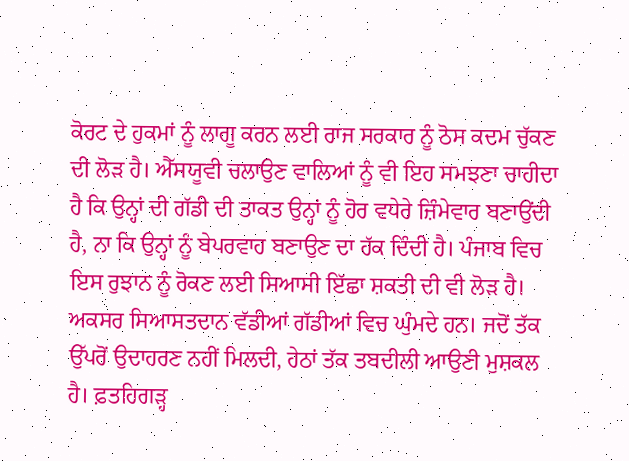ਕੋਰਟ ਦੇ ਹੁਕਮਾਂ ਨੂੰ ਲਾਗੂ ਕਰਨ ਲਈ ਰਾਜ ਸਰਕਾਰ ਨੂੰ ਠੋਸ ਕਦਮ ਚੁੱਕਣ ਦੀ ਲੋੜ ਹੈ। ਐੱਸਯੂਵੀ ਚਲਾਉਣ ਵਾਲਿਆਂ ਨੂੰ ਵੀ ਇਹ ਸਮਝਣਾ ਚਾਹੀਦਾ ਹੈ ਕਿ ਉਨ੍ਹਾਂ ਦੀ ਗੱਡੀ ਦੀ ਤਾਕਤ ਉਨ੍ਹਾਂ ਨੂੰ ਹੋਰ ਵਧੇਰੇ ਜ਼ਿੰਮੇਵਾਰ ਬਣਾਉਂਦੀ ਹੈ, ਨਾ ਕਿ ਉਨ੍ਹਾਂ ਨੂੰ ਬੇਪਰਵਾਹ ਬਣਾਉਣ ਦਾ ਹੱਕ ਦਿੰਦੀ ਹੈ। ਪੰਜਾਬ ਵਿਚ ਇਸ ਰੁਝਾਨ ਨੂੰ ਰੋਕਣ ਲਈ ਸਿਆਸੀ ਇੱਛਾ ਸ਼ਕਤੀ ਦੀ ਵੀ ਲੋੜ ਹੈ। ਅਕਸਰ ਸਿਆਸਤਦਾਨ ਵੱਡੀਆਂ ਗੱਡੀਆਂ ਵਿਚ ਘੁੰਮਦੇ ਹਨ। ਜਦੋਂ ਤੱਕ ਉੱਪਰੋਂ ਉਦਾਹਰਣ ਨਹੀਂ ਮਿਲਦੀ, ਹੇਠਾਂ ਤੱਕ ਤਬਦੀਲੀ ਆਉਣੀ ਮੁਸ਼ਕਲ ਹੈ। ਫ਼ਤਹਿਗੜ੍ਹ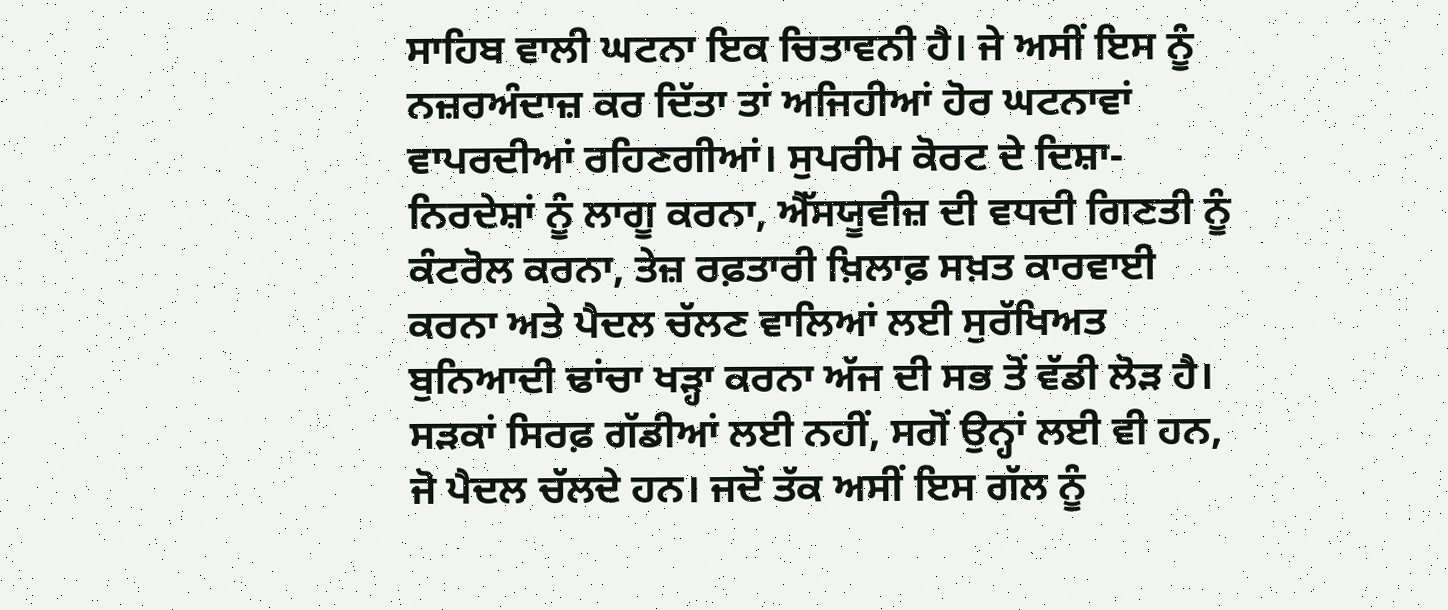ਸਾਹਿਬ ਵਾਲੀ ਘਟਨਾ ਇਕ ਚਿਤਾਵਨੀ ਹੈ। ਜੇ ਅਸੀਂ ਇਸ ਨੂੰ ਨਜ਼ਰਅੰਦਾਜ਼ ਕਰ ਦਿੱਤਾ ਤਾਂ ਅਜਿਹੀਆਂ ਹੋਰ ਘਟਨਾਵਾਂ ਵਾਪਰਦੀਆਂ ਰਹਿਣਗੀਆਂ। ਸੁਪਰੀਮ ਕੋਰਟ ਦੇ ਦਿਸ਼ਾ-ਨਿਰਦੇਸ਼ਾਂ ਨੂੰ ਲਾਗੂ ਕਰਨਾ, ਐੱਸਯੂਵੀਜ਼ ਦੀ ਵਧਦੀ ਗਿਣਤੀ ਨੂੰ ਕੰਟਰੋਲ ਕਰਨਾ, ਤੇਜ਼ ਰਫ਼ਤਾਰੀ ਖ਼ਿਲਾਫ਼ ਸਖ਼ਤ ਕਾਰਵਾਈ ਕਰਨਾ ਅਤੇ ਪੈਦਲ ਚੱਲਣ ਵਾਲਿਆਂ ਲਈ ਸੁਰੱਖਿਅਤ ਬੁਨਿਆਦੀ ਢਾਂਚਾ ਖੜ੍ਹਾ ਕਰਨਾ ਅੱਜ ਦੀ ਸਭ ਤੋਂ ਵੱਡੀ ਲੋੜ ਹੈ। ਸੜਕਾਂ ਸਿਰਫ਼ ਗੱਡੀਆਂ ਲਈ ਨਹੀਂ, ਸਗੋਂ ਉਨ੍ਹਾਂ ਲਈ ਵੀ ਹਨ, ਜੋ ਪੈਦਲ ਚੱਲਦੇ ਹਨ। ਜਦੋਂ ਤੱਕ ਅਸੀਂ ਇਸ ਗੱਲ ਨੂੰ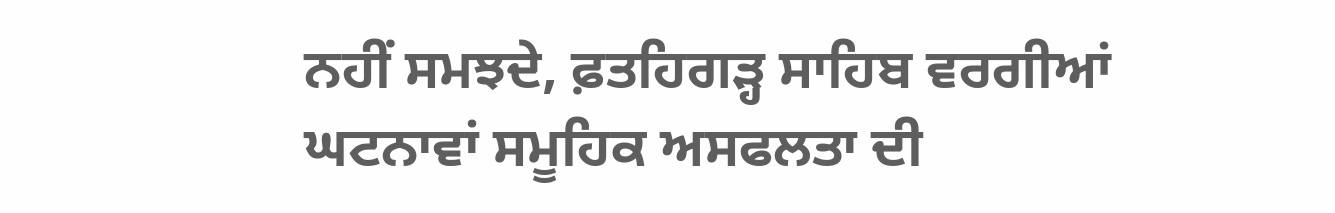ਨਹੀਂ ਸਮਝਦੇ, ਫ਼ਤਹਿਗੜ੍ਹ ਸਾਹਿਬ ਵਰਗੀਆਂ ਘਟਨਾਵਾਂ ਸਮੂਹਿਕ ਅਸਫਲਤਾ ਦੀ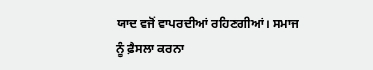ਯਾਦ ਵਜੋਂ ਵਾਪਰਦੀਆਂ ਰਹਿਣਗੀਆਂ। ਸਮਾਜ ਨੂੰ ਫ਼ੈਸਲਾ ਕਰਨਾ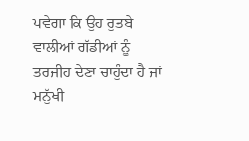ਪਵੇਗਾ ਕਿ ਉਹ ਰੁਤਬੇ ਵਾਲੀਆਂ ਗੱਡੀਆਂ ਨੂੰ ਤਰਜੀਹ ਦੇਣਾ ਚਾਹੁੰਦਾ ਹੈ ਜਾਂ ਮਨੁੱਖੀ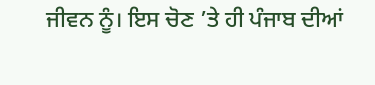ਜੀਵਨ ਨੂੰ। ਇਸ ਚੋਣ ’ਤੇ ਹੀ ਪੰਜਾਬ ਦੀਆਂ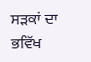ਸੜਕਾਂ ਦਾ ਭਵਿੱਖ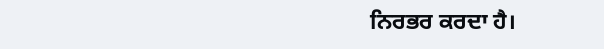ਨਿਰਭਰ ਕਰਦਾ ਹੈ।